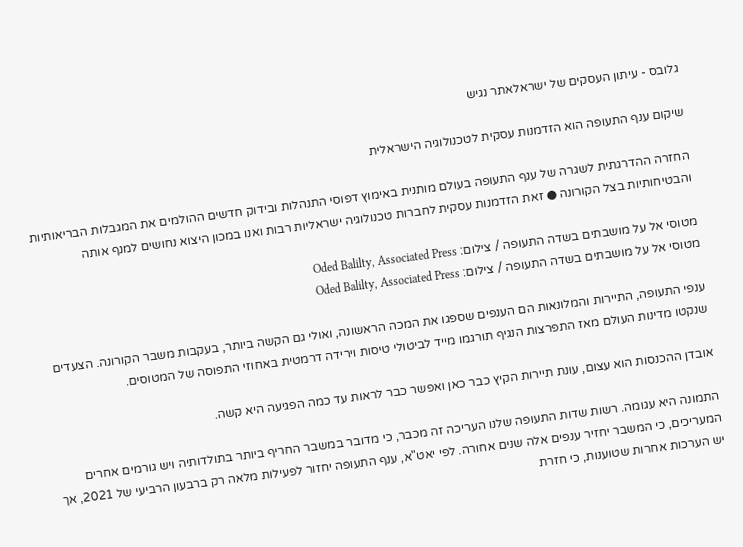גלובס - עיתון העסקים של ישראלאתר נגיש

שיקום ענף התעופה הוא הזדמנות עסקית לטכנולוגיה הישראלית

החזרה ההדרגתית לשגרה של ענף התעופה בעולם מותנית באימוץ דפוסי התנהלות ובידוק חדשים ההולמים את המגבלות הבריאותיות והבטיחותיות בצל הקורונה ● זאת הזדמנות עסקית לחברות טכנולוגיה ישראליות רבות ואנו במכון היצוא נחושים למנף אותה

מטוסי אל על מושבתים בשדה התעופה / צילום: Oded Balilty, Associated Press
מטוסי אל על מושבתים בשדה התעופה / צילום: Oded Balilty, Associated Press

ענפי התעופה, התיירות והמלונאות הם הענפים שספגו את המכה הראשונה, ואולי גם הקשה ביותר, בעקבות משבר הקורונה. הצעדים שנקטו מדינות העולם מאז התפרצות הנגיף תורגמו מייד לביטולי טיסות וירידה דרמטית באחוזי התפוסה של המטוסים.

אובדן ההכנסות הוא עצום, עונת תיירות הקיץ כבר כאן ואפשר כבר לראות עד כמה הפגיעה היא קשה.

התמונה היא עגומה. רשות שדות התעופה שלנו העריכה זה מכבר, כי מדובר במשבר החריף ביותר בתולדותיה ויש גורמים אחרים המעריכים, כי המשבר יחזיר ענפים אלה שנים אחורה. לפי יאט"א, ענף התעופה יחזור לפעילות מלאה רק ברבעון הרביעי של 2021, אך יש הערכות אחרות שטוענות, כי חזרת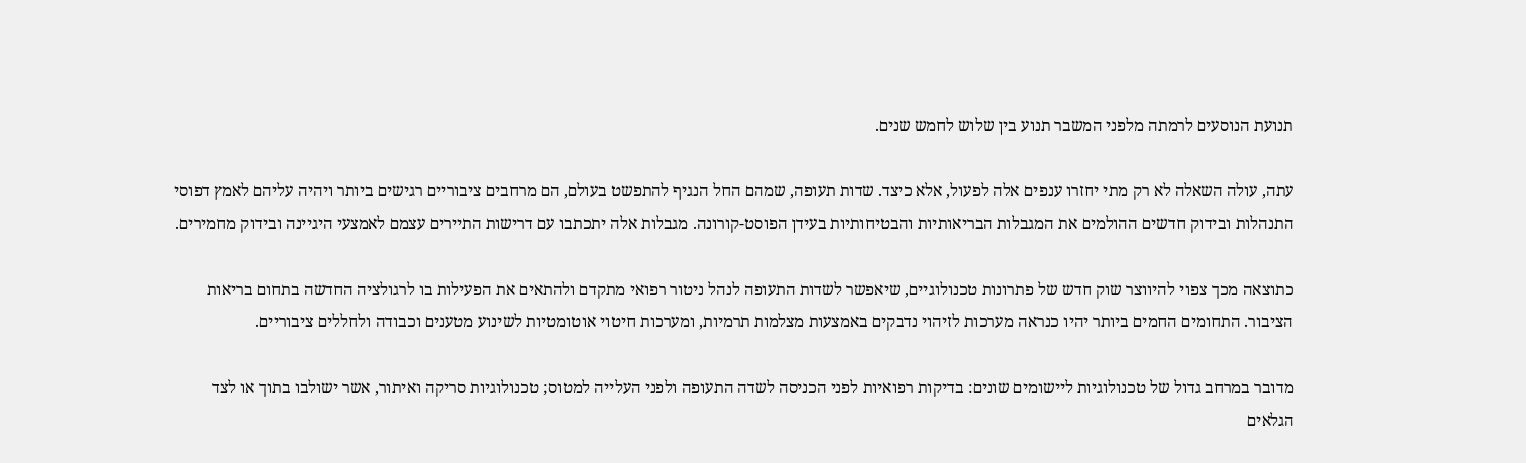תנועת הנוסעים לרמתה מלפני המשבר תנוע בין שלוש לחמש שנים.

עתה, עולה השאלה לא רק מתי יחזרו ענפים אלה לפעול, אלא כיצד. שדות תעופה, שמהם החל הנגיף להתפשט בעולם, הם מרחבים ציבוריים רגישים ביותר ויהיה עליהם לאמץ דפוסי התנהלות ובידוק חדשים ההולמים את המגבלות הבריאותיות והבטיחותיות בעידן הפוסט-קורונה. מגבלות אלה יתכתבו עם דרישות התיירים עצמם לאמצעי היגיינה ובידוק מחמירים.

כתוצאה מכך צפוי להיווצר שוק חדש של פתרונות טכנולוגיים, שיאפשר לשדות התעופה לנהל ניטור רפואי מתקדם ולהתאים את הפעילות בו לרגולציה החדשה בתחום בריאות הציבור. התחומים החמים ביותר יהיו כנראה מערכות לזיהוי נדבקים באמצעות מצלמות תרמיות, ומערכות חיטוי אוטומטיות לשינוע מטענים וכבודה ולחללים ציבוריים.

מדובר במרחב גדול של טכנולוגיות ליישומים שונים: בדיקות רפואיות לפני הכניסה לשדה התעופה ולפני העלייה למטוס; טכנולוגיות סריקה ואיתור, אשר ישולבו בתוך או לצד הגלאים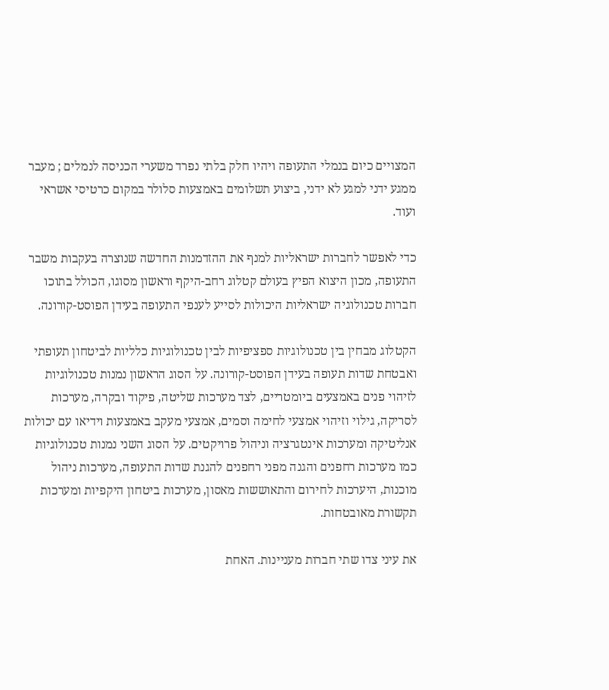המצויים כיום בנמלי התעופה ויהיו חלק בלתי נפרד משערי הכניסה לנמלים ; מעבר ממגע ידני למגע לא ידני, ביצוע תשלומים באמצעות סלולר במקום כרטיסי אשראי ועוד.

כדי לאפשר לחברות ישראליות למנף את ההזדמנות החדשה שנוצרה בעקבות משבר התעופה, מכון היצוא הפיץ בעולם קטלוג רחב-היקף וראשון מסוגו, הכולל בתוכו חברות טכנולוגיה ישראליות היכולות לסייע לענפי התעופה בעידן הפוסט-קורונה.

הקטלוג מבחין בין טכנולוגיות ספציפיות לבין טכנולוגיות כלליות לביטחון תעופתי ואבטחת שדות תעופה בעידן הפוסט-קורונה. על הסוג הראשון נמנות טכנולוגיות לזיהוי פנים באמצעים ביומטריים, לצד מערכות שליטה, פיקוד ובקרה, מערכות לסריקה, גילוי וזיהוי אמצעי לחימה וסמים, אמצעי מעקב באמצעות וידיאו עם יכולות אנליטיקה ומערכות אינטגרציה וניהול פרויקטים. על הסוג השני נמנות טכנולוגיות כמו מערכות רחפנים והגנה מפני רחפנים להגנת שדות התעופה, מערכות ניהול מוכנות, היערכות לחירום והתאוששות מאסון, מערכות ביטחון היקפיות ומערכות תקשורת מאובטחות.

את עיני צדו שתי חברות מעניינות. האחת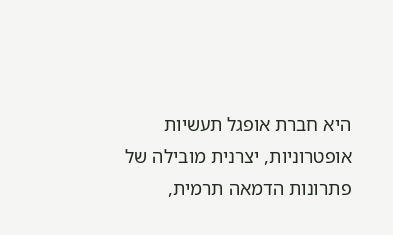היא חברת אופגל תעשיות אופטרוניות, יצרנית מובילה של פתרונות הדמאה תרמית,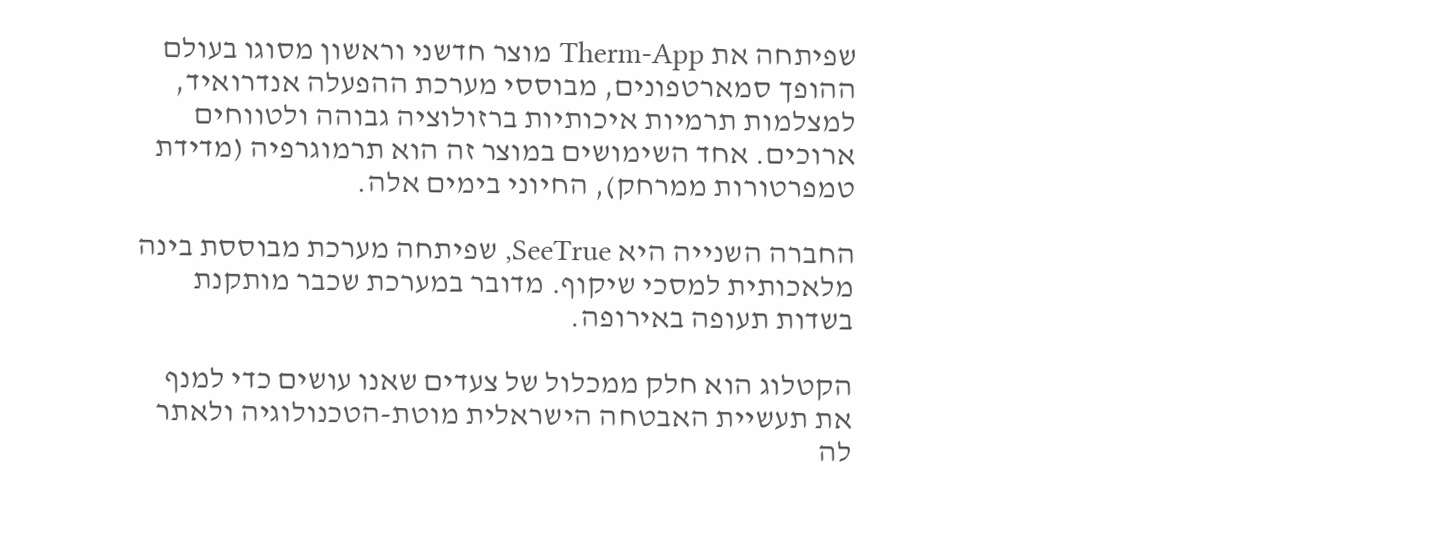שפיתחה את Therm-App מוצר חדשני וראשון מסוגו בעולם ההופך סמארטפונים, מבוססי מערכת ההפעלה אנדרואיד, למצלמות תרמיות איכותיות ברזולוציה גבוהה ולטווחים ארוכים. אחד השימושים במוצר זה הוא תרמוגרפיה (מדידת טמפרטורות ממרחק), החיוני בימים אלה.

החברה השנייה היא SeeTrue, שפיתחה מערכת מבוססת בינה מלאכותית למסכי שיקוף. מדובר במערכת שכבר מותקנת בשדות תעופה באירופה.

הקטלוג הוא חלק ממכלול של צעדים שאנו עושים כדי למנף את תעשיית האבטחה הישראלית מוטת-הטכנולוגיה ולאתר לה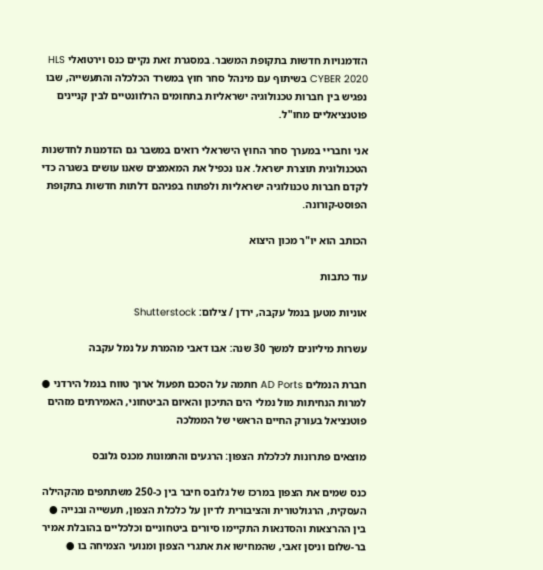הזדמנויות חדשות בתקופת המשבר. במסגרת זאת נקיים כנס וירטואלי HLS CYBER 2020 בשיתוף עם מינהל סחר חוץ במשרד הכלכלה והתעשייה, שבו נפגיש בין חברות טכנולוגיה ישראליות בתחומים הרלוונטיים לבין קניינים פוטנציאליים מחו"ל.

אני וחבריי במערך סחר החוץ הישראלי רואים במשבר גם הזדמנות לחדשנות הטכנולוגית תוצרת ישראל. אנו נכפיל את המאמצים שאנו עושים בשגרה כדי לקדם חברות טכנולוגיה ישראליות ולפתוח בפניהם דלתות חדשות בתקופת הפוסט-קורונה.

הכותב הוא יו"ר מכון היצוא

עוד כתבות

אוניות מטען בנמל עקבה, ירדן / צילום: Shutterstock

עשרות מיליונים למשך 30 שנה: אבו דאבי מהמרת על נמל עקבה

חברת הנמלים AD Ports חתמה על הסכם תפעול ארוך טווח בנמל הירדני ● למרות הנחיתות מול נמלי הים התיכון והאיום הביטחוני, האמירתים מזהים פוטנציאל בעורק החיים הראשי של הממלכה

מוצאים פתרונות לכלכלת הצפון: הרגעים והתמונות מכנס גלובס

כנס שמים את הצפון במרכז של גלובס חיבר בין כ-250 משתתפים מהקהילה העסקית, הרגולטורית והציבורית לדיון על כלכלת הצפון, תעשייה ובנייה ● בין ההרצאות והסדנאות התקיימו סיורים ביטחוניים וכלכליים בהובלת אמיר בר-שלום וניסן זאבי, שהמחישו את אתגרי הצפון ומנועי הצמיחה בו ●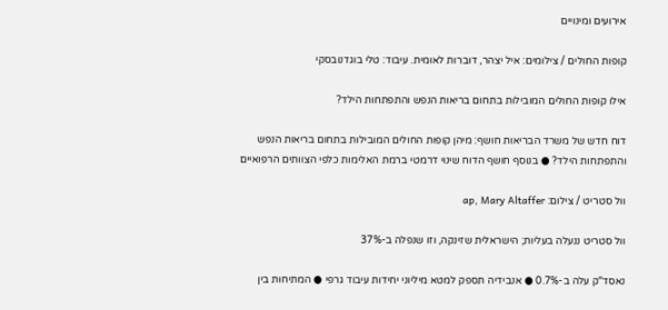אירועים ומינויים

קופות החולים / צילומים: איל יצהר, דוברות לאומית. עיבוד: טלי בוגדנובסקי

אילו קופות החולים המובילות בתחום בריאות הנפש והתפתחות הילד?

דוח חדש של משרד הבריאות חושף: מיהן קופות החולים המובילות בתחום בריאות הנפש והתפתחות הילד? ● בנוסף חושף הדוח שינוי דרמטי ברמת האלימות כלפי הצוותים הרפואיים

וול סטריט / צילום: ap, Mary Altaffer

וול סטריט ננעלה בעליות; הישראלית שזינקה, וזו שנפלה ב-37%

נאסד"ק עלה ב-0.7% ● אנבידיה תספק למטא מיליוני יחידות עיבוד גרפי ● המתיחות בין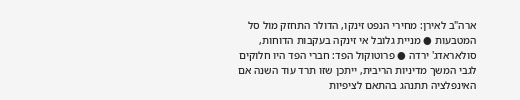ארה"ב לאירן: מחירי הנפט זינקו, הדולר התחזק מול סל המטבעות ● מניית גלובל אי זינקה בעקבות הדוחות, סולאראדג' ירדה ● פרוטוקול הפד: חברי הפד היו חלוקים לגבי המשך מדיניות הריבית, ייתכן שזו תרד עוד השנה אם האינפלציה תתנהג בהתאם לציפיות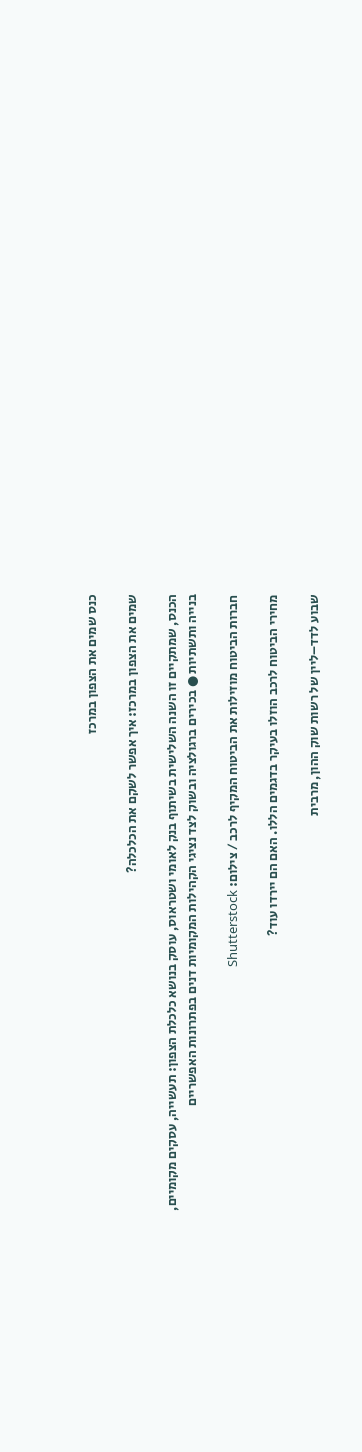כנס שמים את הצפון במרכז

שמים את הצפון במרכז: איך אפשר לשקם את הכלכלה?

הכנס, שמתקיים זו השנה השלישית בשיתוף בנק לאומי ושטראוס, עוסק בנושא כלכלת הצפון: תעשייה, עסקים מקומיים, בנייה ותשתיות ● בכירים ברגולציה ובשוק לצד נציגי הקהילות המקומיות דנים בפתרונות האפשריים

חברות הביטוח מוזילות את הביטוח המקיף לרכב / צילום: Shutterstock

מחירי הביטוח לרכב הוזלו בעיקר בדגמים הללו. האם הם יירדו עוד?

שבוע לדד–ליין של רשות שוק ההון, מרבית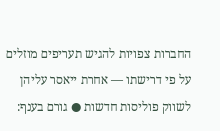החברות צפויות להגיש תעריפים מוזלים על פי דרישתו — אחרת ייאסר עליהן לשווק פוליסות חדשות ● גורם בענף: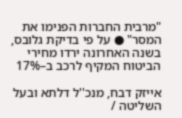"מרבית החברות הפנימו את המסר" ● על פי בדיקת גלובס, בשנה האחרונה ירדו מחירי הביטוח המקיף לרכב ב–17%

אייזק דבח, מנכ''ל דלתא ובעל השליטה /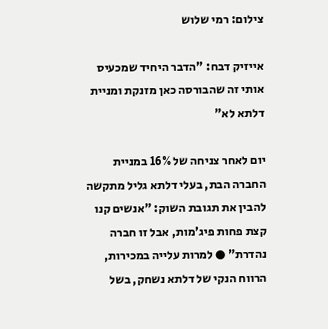צילום: רמי שלוש

אייזיק דבח: "הדבר היחיד שמכעיס אותי זה שהבורסה כאן מזנקת ומניית דלתא לא"

יום לאחר צניחה של 16% במניית החברה הבת, בעלי דלתא גליל מתקשה להבין את תגובת השוק: "אנשים קנו קצת פחות פיג'מות, אבל זו חברה נהדרת" ● למרות עלייה במכירות, הרווח הנקי של דלתא נשחק, בשל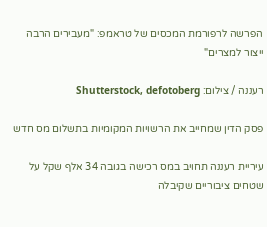הפרשה לרפורמת המכסים של טראמפ: "מעבירים הרבה ייצור למצרים"

רעננה / צילום: Shutterstock, defotoberg

פסק הדין שמחייב את הרשויות המקומיות בתשלום מס חדש

עיריית רעננה תחויב במס רכישה בגובה 34 אלף שקל על שטחים ציבוריים שקיבלה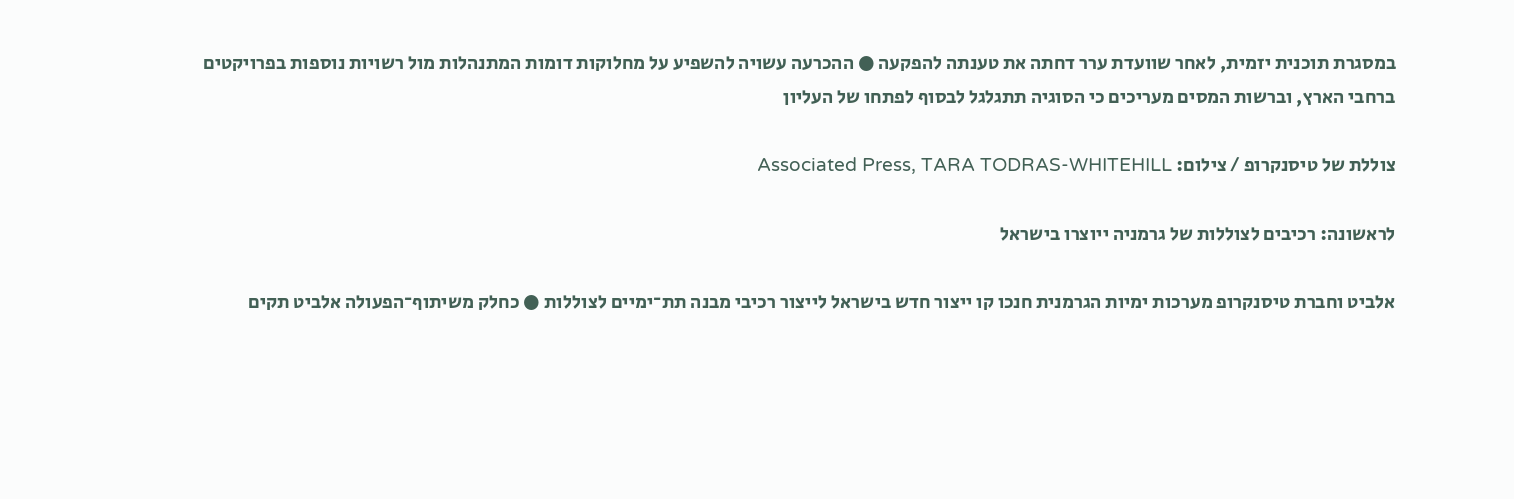במסגרת תוכנית יזמית, לאחר שוועדת ערר דחתה את טענתה להפקעה ● ההכרעה עשויה להשפיע על מחלוקות דומות המתנהלות מול רשויות נוספות בפרויקטים ברחבי הארץ, וברשות המסים מעריכים כי הסוגיה תתגלגל לבסוף לפתחו של העליון

צוללת של טיסנקרופ / צילום: Associated Press, TARA TODRAS-WHITEHILL

לראשונה: רכיבים לצוללות של גרמניה ייוצרו בישראל

אלביט וחברת טיסנקרופ מערכות ימיות הגרמנית חנכו קו ייצור חדש בישראל לייצור רכיבי מבנה תת־ימיים לצוללות ● כחלק משיתוף־הפעולה אלביט תקים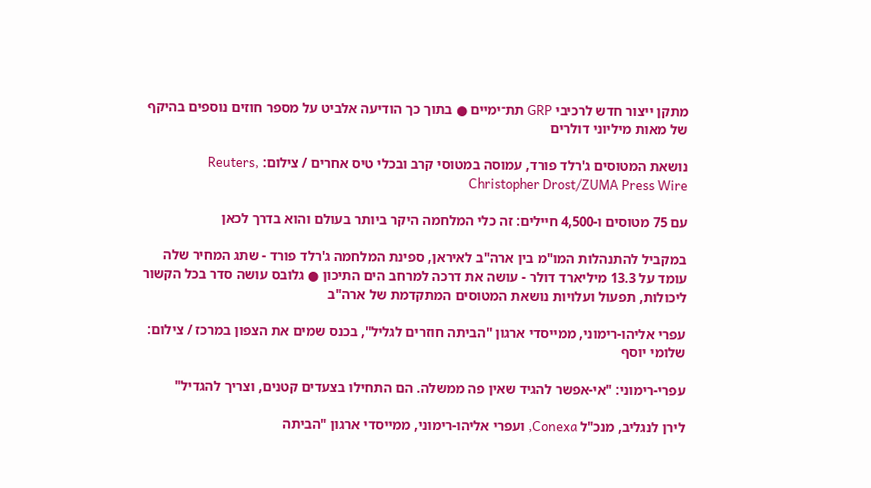מתקן ייצור חדש לרכיבי GRP תת־ימיים ● בתוך כך הודיעה אלביט על מספר חוזים נוספים בהיקף של מאות מיליוני דולרים

נושאת המטוסים ג'רלד פורד, עמוסה במטוסי קרב ובכלי טיס אחרים / צילום: Reuters, Christopher Drost/ZUMA Press Wire

עם 75 מטוסים ו-4,500 חיילים: זה כלי המלחמה היקר ביותר בעולם והוא בדרך לכאן

במקביל להתנהלות המו"מ בין ארה"ב לאיראן, ספינת המלחמה ג'רלד פורד - שתג המחיר שלה עומד על 13.3 מיליארד דולר - עושה את דרכה למרחב הים התיכון ● גלובס עושה סדר בכל הקשור ליכולות, תפעול ועלויות נושאת המטוסים המתקדמת של ארה"ב

עפרי אליהו-רימוני, ממייסדי ארגון ''הביתה חוזרים לגליל'', בכנס שמים את הצפון במרכז / צילום: שלומי יוסף

עפרי-רימוני: "אי-אפשר להגיד שאין פה ממשלה. הם התחילו בצעדים קטנים, וצריך להגדיל"

לירן לנגליב, מנכ"ל Conexa, ועפרי אליהו-רימוני, ממייסדי ארגון "הביתה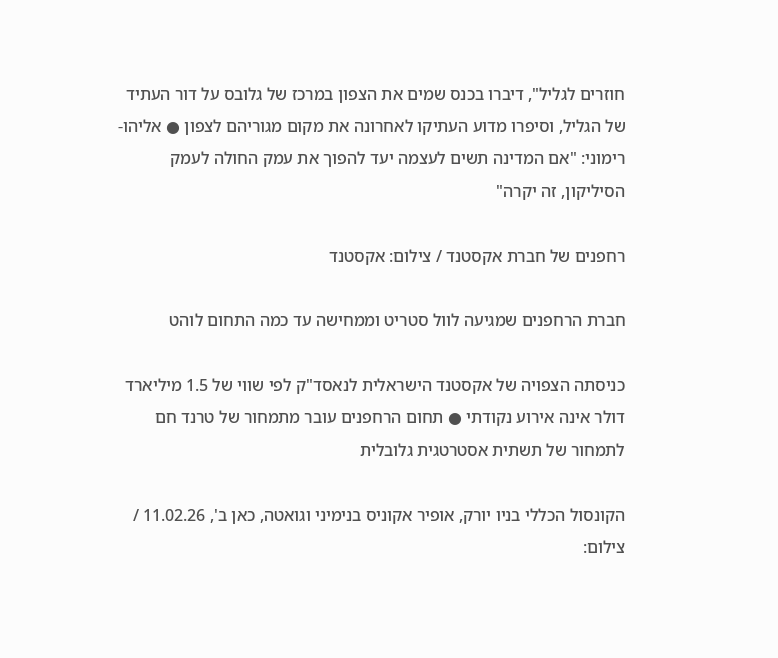חוזרים לגליל", דיברו בכנס שמים את הצפון במרכז של גלובס על דור העתיד של הגליל, וסיפרו מדוע העתיקו לאחרונה את מקום מגוריהם לצפון ● אליהו-רימוני: "אם המדינה תשים לעצמה יעד להפוך את עמק החולה לעמק הסיליקון, זה יקרה"

רחפנים של חברת אקסטנד / צילום: אקסטנד

חברת הרחפנים שמגיעה לוול סטריט וממחישה עד כמה התחום לוהט

כניסתה הצפויה של אקסטנד הישראלית לנאסד"ק לפי שווי של 1.5 מיליארד דולר אינה אירוע נקודתי ● תחום הרחפנים עובר מתמחור של טרנד חם לתמחור של תשתית אסטרטגית גלובלית

הקונסול הכללי בניו יורק, אופיר אקוניס בנימיני וגואטה, כאן ב', 11.02.26 / צילום: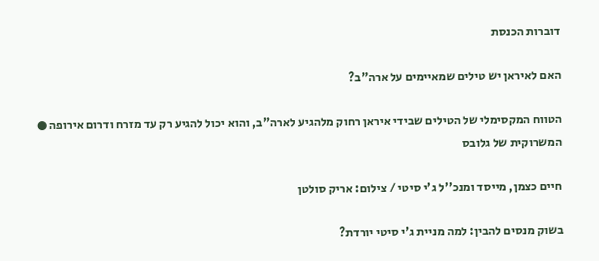דוברות הכנסת

האם לאיראן יש טילים שמאיימים על ארה"ב?

הטווח המקסימלי של הטילים שבידי איראן רחוק מלהגיע לארה"ב, והוא יכול להגיע רק עד מזרח ודרום אירופה ● המשרוקית של גלובס

חיים כצמן, מייסד ומנכ''ל ג'י סיטי / צילום: אריק סולטן

בשוק מנסים להבין: למה מניית ג'י סיטי יורדת?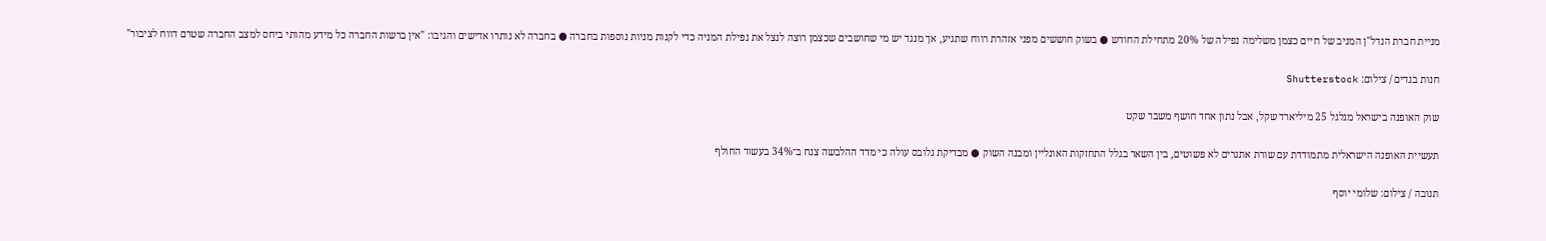מניית חברת הנדל"ן המניב של חיים כצמן משלימה נפילה של 20% מתחילת החודש ● בשוק חוששים מפני אזהרת רווח שתגיע, אך מנגד יש מי שחושבים שכצמן רוצה לנצל את נפילת המניה כדי לקנות מניות נוספות בחברה ● בחברה לא נותרו אדישים והגיבו: "אין ברשות החברה כל מידע מהותי ביחס למצב החברה שטרם דווח לציבור"

חנות בגדים / צילום: Shutterstock

שוק האופנה בישראל מגלגל 25 מיליארד שקל, אבל נתון אחד חושף משבר שקט

תעשיית האופנה הישראלית מתמודדת עם שורת אתגרים לא פשוטים, בין השאר בגלל התחזקות האונליין ומבנה השוק ● מבדיקת גלובס עולה כי מדד ההלבשה צנח ב־34% בעשור החולף

תנובה / צילום: שלומי יוסף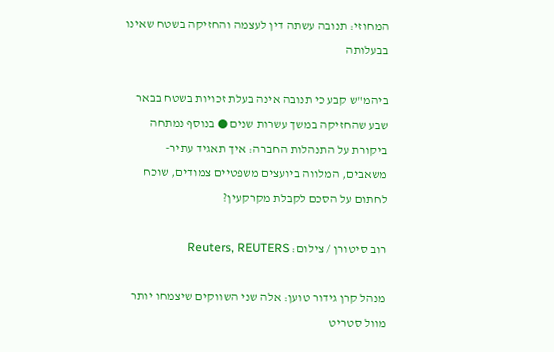המחוזי: תנובה עשתה דין לעצמה והחזיקה בשטח שאינו בבעלותה

ביהמ"ש קבע כי תנובה אינה בעלת זכויות בשטח בבאר שבע שהחזיקה במשך עשרות שנים ● בנוסף נמתחה ביקורת על התנהלות החברה: איך תאגיד עתיר-משאבים, המלווה ביועצים משפטיים צמודים, שוכח לחתום על הסכם לקבלת מקרקעין?

רוב סיטורן / צילום: Reuters, REUTERS

מנהל קרן גידור טוען: אלה שני השווקים שיצמחו יותר מוול סטריט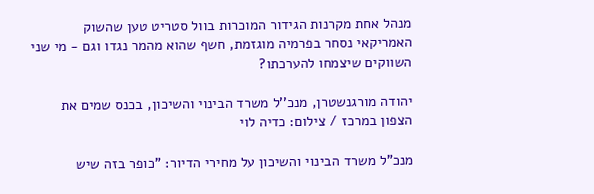מנהל אחת מקרנות הגידור המוכרות בוול סטריט טען שהשוק האמריקאי נסחר בפרמיה מוגזמת, חשף שהוא מהמר נגדו וגם - מי שני השווקים שיצמחו להערכתו?

יהודה מורגנשטרן, מנכ''ל משרד הבינוי והשיכון, בכנס שמים את הצפון במרכז / צילום: כדיה לוי

מנכ"ל משרד הבינוי והשיכון על מחירי הדיור: "כופר בזה שיש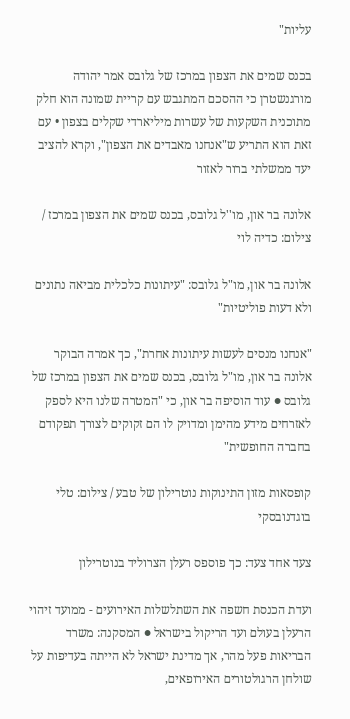עליות"

בכנס שמים את הצפון במרכז של גלובס אמר יהודה מורגנשטרן כי ההסכם המתגבש עם קריית שמונה הוא חלק מתוכנית השקעות של עשרות מיליארדי שקלים בצפון • עם זאת הוא התריע ש"אנחנו מאבדים את הצפון", וקרא להציב יעד ממשלתי ברור לאזור

אלונה בר און, מו''ל גלובס, בכנס שמים את הצפון במרכז / צילום: כדיה לוי

אלונה בר און, מו"ל גלובס: "עיתונות כלכלית מביאה נתונים ולא דעות פוליטיות"

"אנחנו מנסים לעשות עיתונות אחרת", כך אמרה הבוקר אלונה בר און, מו"ל גלובס, בכנס שמים את הצפון במרכז של גלובס ● עוד הוסיפה בר און, כי "המטרה שלנו היא לספק לאזרחים מידע מהימן ומדויק לו הם זקוקים לצורך תפקודם בחברה החופשית"

קופסאות מזון התינוקות נוטרילון של טבע / צילום: טלי בוגדנובסקי

צעד אחד צעד: כך פוספס רעלן הצרוליד בנוטרילון

ועדת הכנסת חשפה את השתלשלות האירועים - ממועד זיהוי הרעלן בעולם ועד הריקול בישראל ● המסקנה: משרד הבריאות פעל מהר, אך מדינת ישראל לא הייתה בעדיפות על שולחן הרגולטורים האירופאים,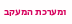ומערכת המעקב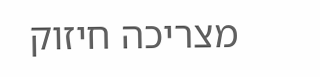מצריכה חיזוק